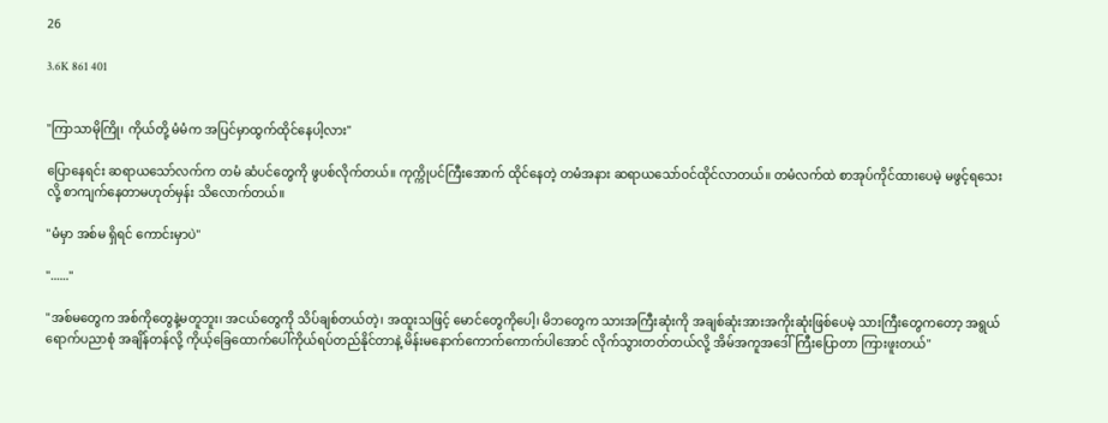26

3.6K 861 401


"ကြာသာမိုကြို၊ ကိုယ်တို့ မံမံက အပြင်မှာထွက်ထိုင်နေပါ့လား"

ပြောနေရင်း ဆရာယသော်လက်က တမံ ဆံပင်တွေကို ဖွပစ်လိုက်တယ်။ ကုက္ကိုပင်ကြီးအောက် ထိုင်နေတဲ့ တမံအနား ဆရာယသော်ဝင်ထိုင်လာတယ်။ တမံလက်ထဲ စာအုပ်ကိုင်ထားပေမဲ့ မဖွင့်ရသေးလို့ စာကျက်နေတာမဟုတ်မှန်း သိလောက်တယ်။

"မံမှာ အစ်မ ရှိရင် ကောင်းမှာပဲ"

"......"

"အစ်မတွေက အစ်ကိုတွေနဲ့မတူဘူး၊ အငယ်တွေကို သိပ်ချစ်တယ်တဲ့၊ အထူးသဖြင့် မောင်တွေကိုပေါ့၊ မိဘတွေက သားအကြီးဆုံးကို အချစ်ဆုံးအားအကိုးဆုံးဖြစ်ပေမဲ့ သားကြီးတွေကတော့ အရွယ်ရောက်ပညာစုံ အချိန်တန်လို့ ကိုယ့်ခြေထောက်ပေါ်ကိုယ်ရပ်တည်နိုင်တာနဲ့ မိန်းမနောက်ကောက်ကောက်ပါအောင် လိုက်သွားတတ်တယ်လို့ အိမ်အကူအဒေါ်ကြီးပြောတာ ကြားဖူးတယ်"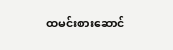ထမင်းစားဆောင်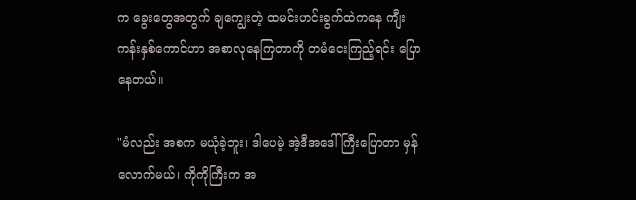က ခွေးတွေအတွက် ချကျွေးတဲ့ ထမင်းဟင်းခွက်ထဲကနေ ကျီးကန်းနှစ်ကောင်ဟာ အစာလုနေကြတာကို တမံငေးကြည့်ရင်း ပြောနေတယ်။

"မံလည်း အစက မယုံခဲ့ဘူး၊ ဒါပေမဲ့ အဲ့ဒီအဒေါ်ကြီးပြောတာ မှန်လောက်မယ်၊ ကိုကိုကြီးက အ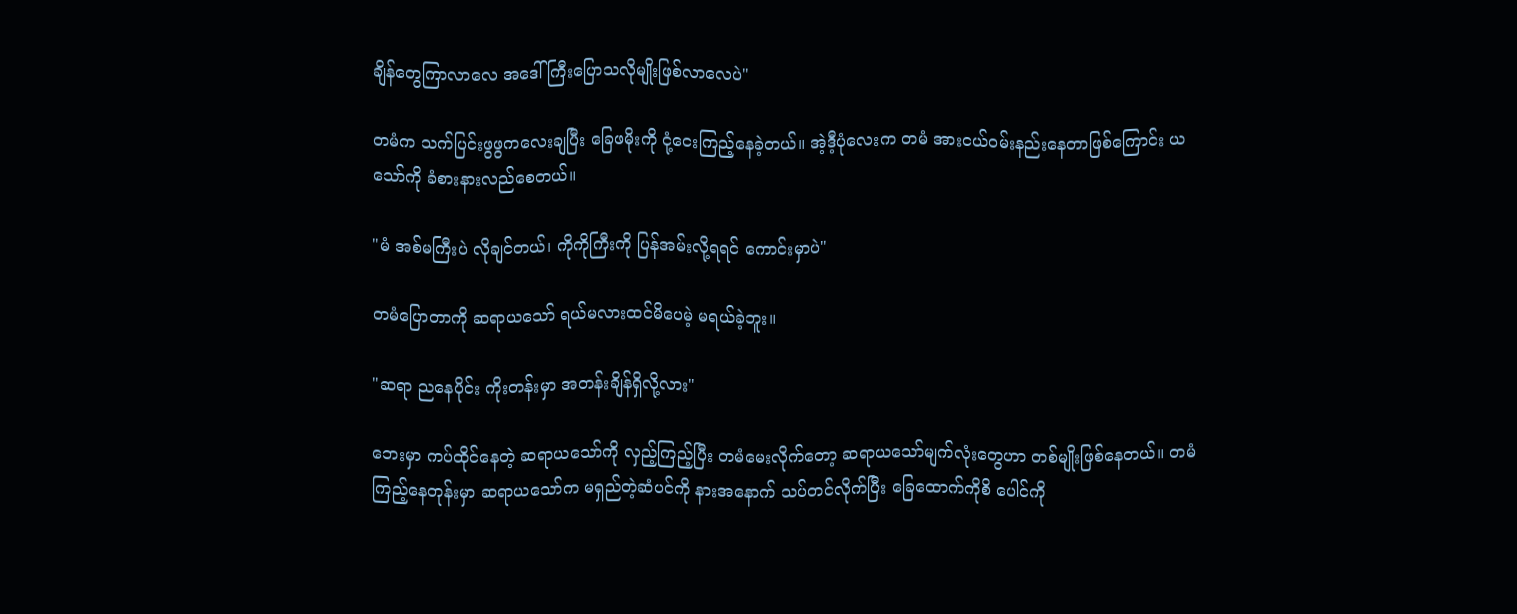ချိန်တွေကြာလာလေ အဒေါ်ကြီးပြောသလိုမျိုးဖြစ်လာလေပဲ"

တမံက သက်ပြင်းဖွဖွကလေးချပြီး ခြေဖမိုးကို ငုံ့ငေးကြည့်နေခဲ့တယ်။ အဲ့ဒီ့ပုံလေးက တမံ အားငယ်ဝမ်းနည်းနေတာဖြစ်ကြောင်း ယသော်ကို ခံစားနားလည်စေတယ်။

"မံ အစ်မကြီးပဲ လိုချင်တယ်၊ ကိုကိုကြီးကို ပြန်အမ်းလို့ရရင် ကောင်းမှာပဲ"

တမံပြောတာကို ဆရာယသော် ရယ်မလားထင်မိပေမဲ့ မရယ်ခဲ့ဘူး။

"ဆရာ ညနေပိုင်း ကိုးတန်းမှာ အတန်းချိန်ရှိလို့လား"

ဘေးမှာ ကပ်ထိုင်နေတဲ့ ဆရာယသော်ကို လှည့်ကြည့်ပြီး တမံမေးလိုက်တော့ ဆရာယသော်မျက်လုံးတွေဟာ တစ်မျိုးဖြစ်နေတယ်။ တမံကြည့်နေတုန်းမှာ ဆရာယသော်က မရှည်တဲ့ဆံပင်ကို နားအနောက် သပ်တင်လိုက်ပြီး ခြေထောက်ကိုစိ ပေါင်ကို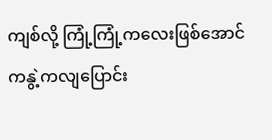ကျစ်လို့ ကြုံ့ကြုံ့ကလေးဖြစ်အောင် ကနွဲ့ကလျပြောင်း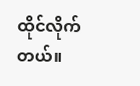ထိုင်လိုက်တယ်။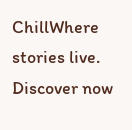ChillWhere stories live. Discover now